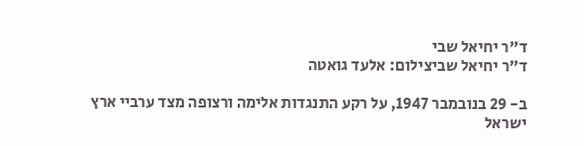ד"ר יחיאל שבי
ד"ר יחיאל שביצילום: אלעד גואטה

ב- 29 בנובמבר 1947, על רקע התנגדות אלימה ורצופה מצד ערביי ארץ ישראל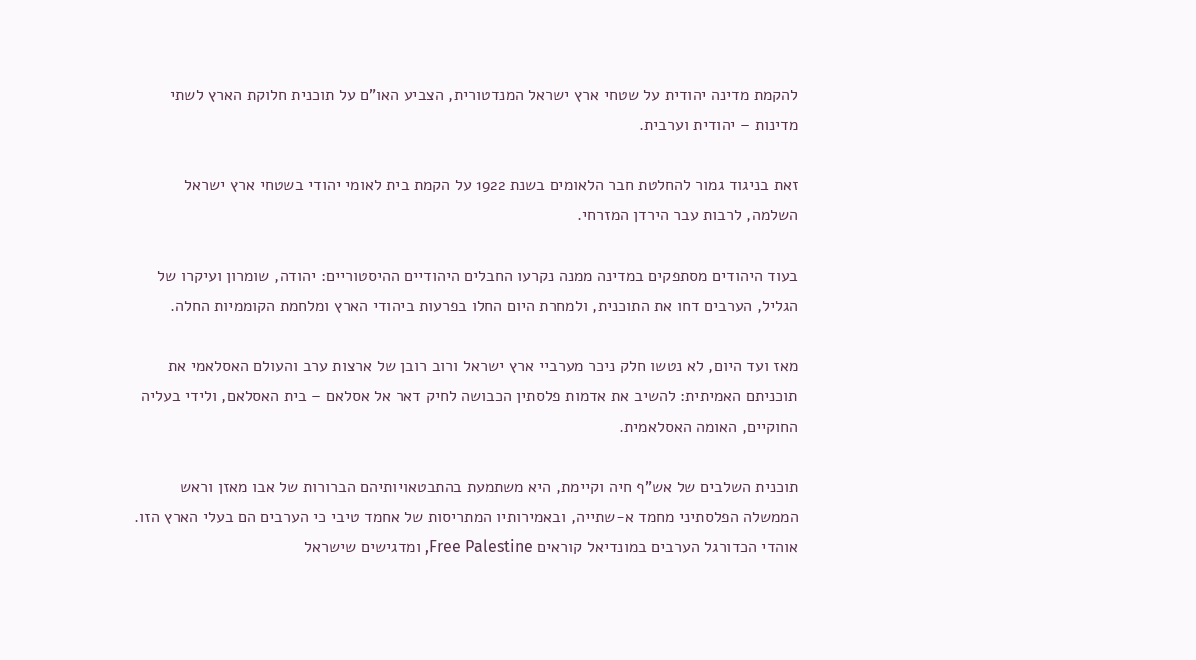להקמת מדינה יהודית על שטחי ארץ ישראל המנדטורית, הצביע האו"ם על תוכנית חלוקת הארץ לשתי מדינות – יהודית וערבית.

זאת בניגוד גמור להחלטת חבר הלאומים בשנת 1922 על הקמת בית לאומי יהודי בשטחי ארץ ישראל השלמה, לרבות עבר הירדן המזרחי.

בעוד היהודים מסתפקים במדינה ממנה נקרעו החבלים היהודיים ההיסטוריים: יהודה, שומרון ועיקרו של הגליל, הערבים דחו את התוכנית, ולמחרת היום החלו בפרעות ביהודי הארץ ומלחמת הקוממיות החלה.

מאז ועד היום, לא נטשו חלק ניכר מערביי ארץ ישראל ורוב רובן של ארצות ערב והעולם האסלאמי את תוכניתם האמיתית: להשיב את אדמות פלסתין הכבושה לחיק דאר אל אסלאם – בית האסלאם, ולידי בעליה החוקיים, האומה האסלאמית.

תוכנית השלבים של אש"ף חיה וקיימת, היא משתמעת בהתבטאויותיהם הברורות של אבו מאזן וראש הממשלה הפלסתיני מחמד א-שתייה, ובאמירותיו המתריסות של אחמד טיבי כי הערבים הם בעלי הארץ הזו. אוהדי הכדורגל הערבים במונדיאל קוראים Free Palestine, ומדגישים שישראל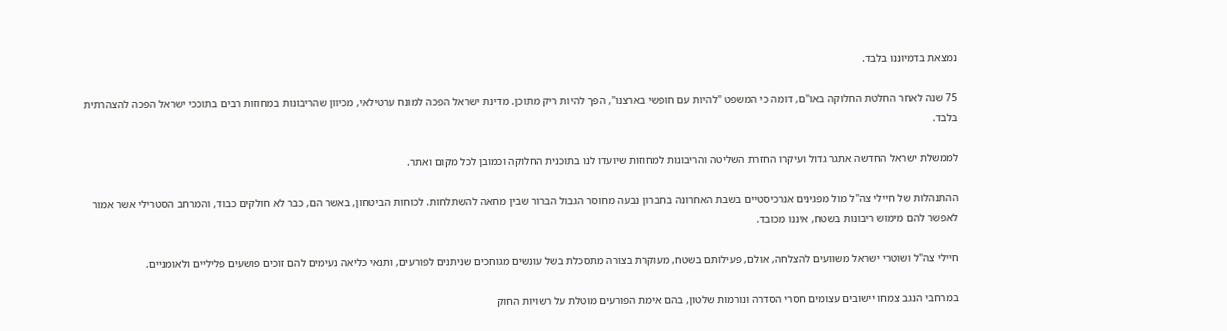נמצאת בדמיוננו בלבד.

75 שנה לאחר החלטת החלוקה באו"ם, דומה כי המשפט "להיות עם חופשי בארצנו", הפך להיות ריק מתוכן. מדינת ישראל הפכה למונח ערטילאי, מכיוון שהריבונות במחוזות רבים בתוככי ישראל הפכה להצהרתית בלבד.

לממשלת ישראל החדשה אתגר גדול ועיקרו החזרת השליטה והריבונות למחוזות שיועדו לנו בתוכנית החלוקה וכמובן לכל מקום ואתר.

ההתנהלות של חיילי צה"ל מול מפגינים אנרכיסטיים בשבת האחרונה בחברון נבעה מחוסר הגבול הברור שבין מחאה להשתלחות. לכוחות הביטחון, באשר הם, כבר לא חולקים כבוד, והמרחב הסטרילי אשר אמור לאפשר להם מימוש ריבונות בשטח, איננו מכובד.

חיילי צה"ל ושוטרי ישראל משוועים להצלחה, אולם, פעילותם בשטח, מעוקרת בצורה מתסכלת בשל עונשים מגוחכים שניתנים לפורעים, ותנאי כליאה נעימים להם זוכים פושעים פליליים ולאומניים.

במרחבי הנגב צמחו יישובים עצומים חסרי הסדרה ונורמות שלטון, בהם אימת הפורעים מוטלת על רשויות החוק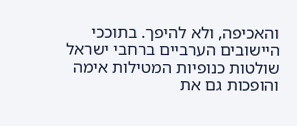והאכיפה, ולא להיפך. בתוככי היישובים הערביים ברחבי ישראל שולטות כנופיות המטילות אימה והופכות גם את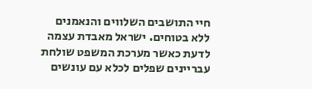חיי התושבים השלווים והנאמנים ללא בטוחים. ישראל מאבדת עצמה לדעת כאשר מערכת המשפט שולחת עבריינים שפלים לכלא עם עונשים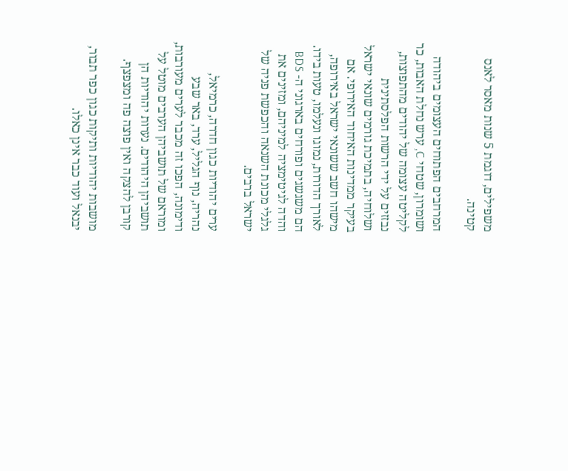משפילים, דוגמת 5 שנות מאסר לאנס קטינה.

המרחבים הפתוחים העצומים ביהודה ושומרון, שטחי C, ערש נחלת האבות, כר לקליטה עצומה של יהודים מהתפוצות, נבזזים על ידי הרשות הפלסתינית ושלוחיה, בתמיכת גורמים שונאי ישראל בעיקר ממדינות האיחוד האירופי. אם מישהו חשב ששונאי ישראל באירופה, לאורך הדורות, נמוגו ונעלמו, טעות בידו. הם משגשגים ופורחים בארגוני ה- BDS והדה לגיטימציה למיניהם, ומזינים את גלגלי מכונת השנאה והכפשת פניה של ישראל ברבים.

ערים יהודיות כגון חדרה, כרמיאל, נהריה, נוף הגליל, ערד, באר שבע ודימונה, הפכו זה מכבר לערים מעורבות, ומוראם של תושביהן הערבים מוטל על תושביהן היהודים. נערות יהודיות הן קורבן להצקה ואין פוצה פה ומצפצף.

מושבות יהודיות ותיקות כגון כפר תבור, יבנאל ועוד כבר אינן כאלו.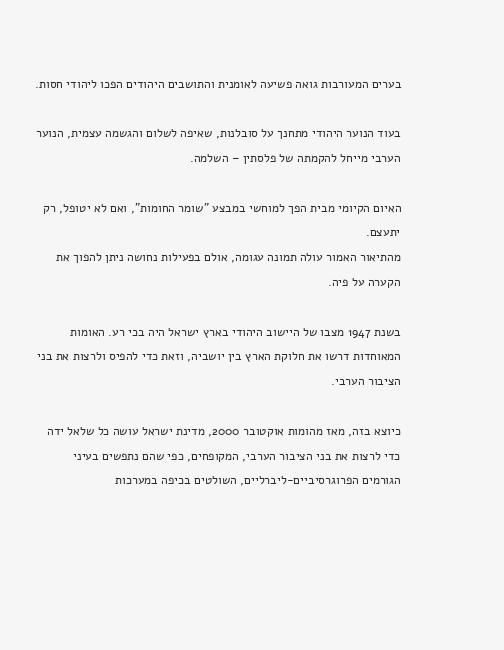בערים המעורבות גואה פשיעה לאומנית והתושבים היהודים הפכו ליהודי חסות.

בעוד הנוער היהודי מתחנך על סובלנות, שאיפה לשלום והגשמה עצמית, הנוער הערבי מייחל להקמתה של פלסתין – השלמה.

האיום הקיומי מבית הפך למוחשי במבצע "שומר החומות", ואם לא יטופל, רק יתעצם.
מהתיאור האמור עולה תמונה עגומה, אולם בפעילות נחושה ניתן להפוך את הקערה על פיה.

בשנת 1947 מצבו של היישוב היהודי בארץ ישראל היה בכי רע. האומות המאוחדות דרשו את חלוקת הארץ בין יושביה, וזאת כדי להפיס ולרצות את בני הציבור הערבי.

כיוצא בזה, מאז מהומות אוקטובר 2000, מדינת ישראל עושה כל שלאל ידה כדי לרצות את בני הציבור הערבי, המקופחים, כפי שהם נתפשים בעיני הגורמים הפרוגרסיביים-ליברליים, השולטים בכיפה במערכות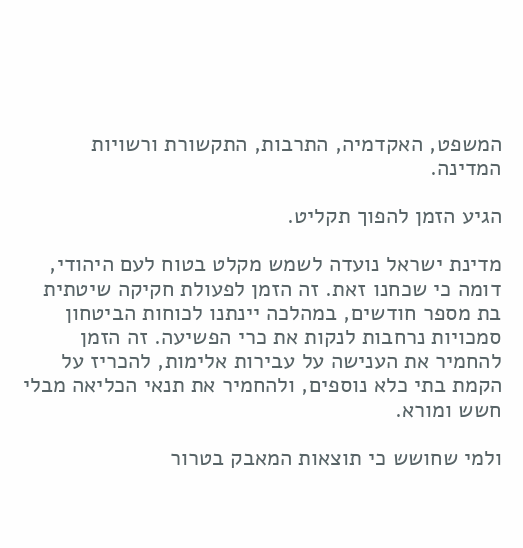המשפט, האקדמיה, התרבות, התקשורת ורשויות המדינה.

הגיע הזמן להפוך תקליט.

מדינת ישראל נועדה לשמש מקלט בטוח לעם היהודי, דומה כי שכחנו זאת. זה הזמן לפעולת חקיקה שיטתית בת מספר חודשים, במהלכה יינתנו לכוחות הביטחון סמכויות נרחבות לנקות את כרי הפשיעה. זה הזמן להחמיר את הענישה על עבירות אלימות, להכריז על הקמת בתי כלא נוספים, ולהחמיר את תנאי הכליאה מבלי חשש ומורא.

ולמי שחושש כי תוצאות המאבק בטרור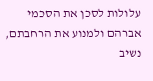עלולות לסכן את הסכמי אברהם ולמנוע את הרחבתם, נשיב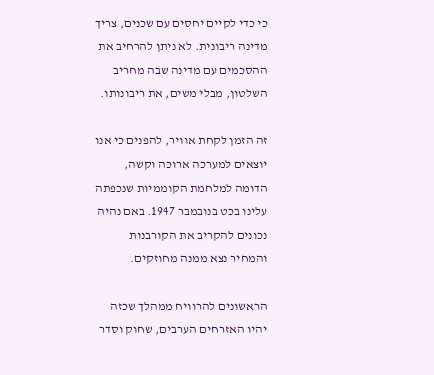כי כדי לקיים יחסים עם שכנים, צריך מדינה ריבונית. לא ניתן להרחיב את ההסכמים עם מדינה שבה מחריב השלטון, מבלי משים, את ריבונותו.

זה הזמן לקחת אוויר, להפנים כי אנו יוצאים למערכה ארוכה וקשה, הדומה למלחמת הקוממיות שנכפתה עלינו בכט בנובמבר 1947. באם נהיה נכונים להקריב את הקורבנות והמחיר נצא ממנה מחוזקים.

הראשונים להרוויח ממהלך שכזה יהיו האזרחים הערבים, שחוק וסדר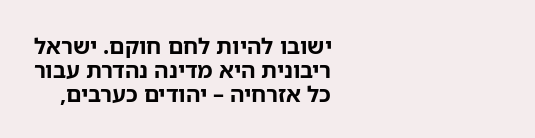ישובו להיות לחם חוקם. ישראל ריבונית היא מדינה נהדרת עבור כל אזרחיה – יהודים כערבים,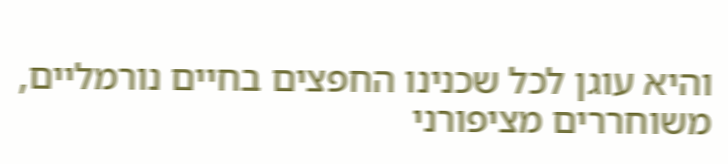והיא עוגן לכל שכנינו החפצים בחיים נורמליים, משוחררים מציפורני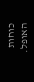כוחות האופל.